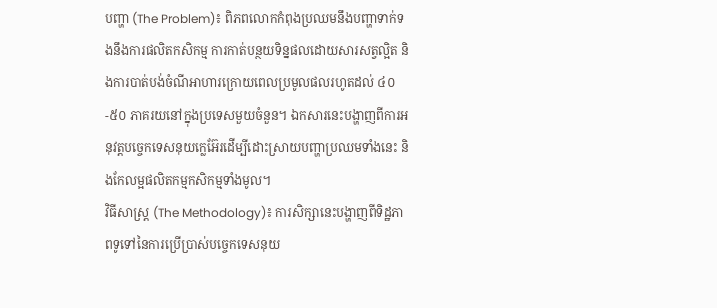បញ្ហា (The Problem)៖ ពិភពលោកកំពុងប្រឈមនឹងបញ្ហាទាក់ទងនឹងការផលិតកសិកម្ម ការកាត់បន្ថយទិន្នផលដោយសារសត្វល្អិត និងការបាត់បង់ចំណីអាហារក្រោយពេលប្រមូលផលរហូតដល់ ៤០-៥០ ភាគរយនៅក្នុងប្រទេសមួយចំនួន។ ឯកសារនេះបង្ហាញពីការអនុវត្តបច្ចេកទេសនុយក្លេអ៊ែរដើម្បីដោះស្រាយបញ្ហាប្រឈមទាំងនេះ និងកែលម្អផលិតកម្មកសិកម្មទាំងមូល។
វិធីសាស្ត្រ (The Methodology)៖ ការសិក្សានេះបង្ហាញពីទិដ្ឋភាពទូទៅនៃការប្រើប្រាស់បច្ចេកទេសនុយ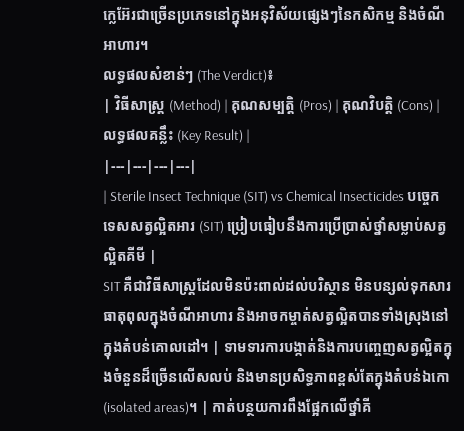ក្លេអ៊ែរជាច្រើនប្រភេទនៅក្នុងអនុវិស័យផ្សេងៗនៃកសិកម្ម និងចំណីអាហារ។
លទ្ធផលសំខាន់ៗ (The Verdict)៖
| វិធីសាស្ត្រ (Method) | គុណសម្បត្តិ (Pros) | គុណវិបត្តិ (Cons) | លទ្ធផលគន្លឹះ (Key Result) |
|---|---|---|---|
| Sterile Insect Technique (SIT) vs Chemical Insecticides បច្ចេកទេសសត្វល្អិតអារ (SIT) ប្រៀបធៀបនឹងការប្រើប្រាស់ថ្នាំសម្លាប់សត្វល្អិតគីមី |
SIT គឺជាវិធីសាស្ត្រដែលមិនប៉ះពាល់ដល់បរិស្ថាន មិនបន្សល់ទុកសារធាតុពុលក្នុងចំណីអាហារ និងអាចកម្ចាត់សត្វល្អិតបានទាំងស្រុងនៅក្នុងតំបន់គោលដៅ។ | ទាមទារការបង្កាត់និងការបញ្ចេញសត្វល្អិតក្នុងចំនួនដ៏ច្រើនលើសលប់ និងមានប្រសិទ្ធភាពខ្ពស់តែក្នុងតំបន់ឯកោ (isolated areas)។ | កាត់បន្ថយការពឹងផ្អែកលើថ្នាំគី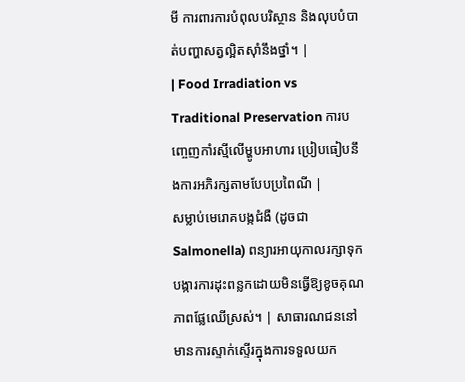មី ការពារការបំពុលបរិស្ថាន និងលុបបំបាត់បញ្ហាសត្វល្អិតស៊ាំនឹងថ្នាំ។ |
| Food Irradiation vs Traditional Preservation ការបញ្ចេញកាំរស្មីលើម្ហូបអាហារ ប្រៀបធៀបនឹងការអភិរក្សតាមបែបប្រពៃណី |
សម្លាប់មេរោគបង្កជំងឺ (ដូចជា Salmonella) ពន្យារអាយុកាលរក្សាទុក បង្ការការដុះពន្លកដោយមិនធ្វើឱ្យខូចគុណភាពផ្លែឈើស្រស់។ | សាធារណជននៅមានការស្ទាក់ស្ទើរក្នុងការទទួលយក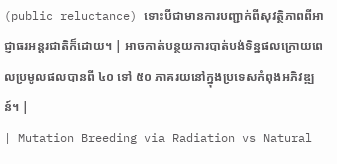(public reluctance) ទោះបីជាមានការបញ្ជាក់ពីសុវត្ថិភាពពីអាជ្ញាធរអន្តរជាតិក៏ដោយ។ | អាចកាត់បន្ថយការបាត់បង់ទិន្នផលក្រោយពេលប្រមូលផលបានពី ៤០ ទៅ ៥០ ភាគរយនៅក្នុងប្រទេសកំពុងអភិវឌ្ឍន៍។ |
| Mutation Breeding via Radiation vs Natural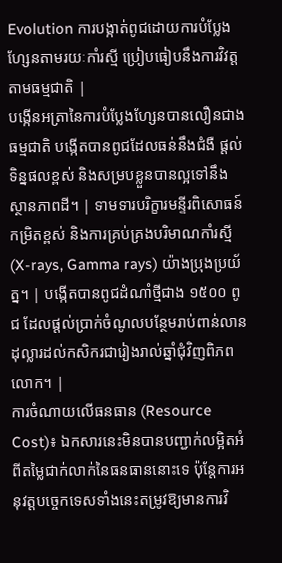Evolution ការបង្កាត់ពូជដោយការបំប្លែងហ្សែនតាមរយៈកាំរស្មី ប្រៀបធៀបនឹងការវិវត្តតាមធម្មជាតិ |
បង្កើនអត្រានៃការបំប្លែងហ្សែនបានលឿនជាងធម្មជាតិ បង្កើតបានពូជដែលធន់នឹងជំងឺ ផ្តល់ទិន្នផលខ្ពស់ និងសម្របខ្លួនបានល្អទៅនឹងស្ថានភាពដី។ | ទាមទារបរិក្ខារមន្ទីរពិសោធន៍កម្រិតខ្ពស់ និងការគ្រប់គ្រងបរិមាណកាំរស្មី (X-rays, Gamma rays) យ៉ាងប្រុងប្រយ័ត្ន។ | បង្កើតបានពូជដំណាំថ្មីជាង ១៥០០ ពូជ ដែលផ្ដល់ប្រាក់ចំណូលបន្ថែមរាប់ពាន់លានដុល្លារដល់កសិករជារៀងរាល់ឆ្នាំជុំវិញពិភពលោក។ |
ការចំណាយលើធនធាន (Resource Cost)៖ ឯកសារនេះមិនបានបញ្ជាក់លម្អិតអំពីតម្លៃជាក់លាក់នៃធនធាននោះទេ ប៉ុន្តែការអនុវត្តបច្ចេកទេសទាំងនេះតម្រូវឱ្យមានការវិ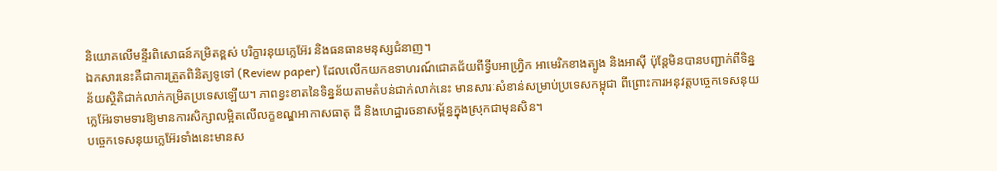និយោគលើមន្ទីរពិសោធន៍កម្រិតខ្ពស់ បរិក្ខារនុយក្លេអ៊ែរ និងធនធានមនុស្សជំនាញ។
ឯកសារនេះគឺជាការត្រួតពិនិត្យទូទៅ (Review paper) ដែលលើកយកឧទាហរណ៍ជោគជ័យពីទ្វីបអាហ្រ្វិក អាមេរិកខាងត្បូង និងអាស៊ី ប៉ុន្តែមិនបានបញ្ជាក់ពីទិន្នន័យស្ថិតិជាក់លាក់កម្រិតប្រទេសឡើយ។ ភាពខ្វះខាតនៃទិន្នន័យតាមតំបន់ជាក់លាក់នេះ មានសារៈសំខាន់សម្រាប់ប្រទេសកម្ពុជា ពីព្រោះការអនុវត្តបច្ចេកទេសនុយក្លេអ៊ែរទាមទារឱ្យមានការសិក្សាលម្អិតលើលក្ខខណ្ឌអាកាសធាតុ ដី និងហេដ្ឋារចនាសម្ព័ន្ធក្នុងស្រុកជាមុនសិន។
បច្ចេកទេសនុយក្លេអ៊ែរទាំងនេះមានស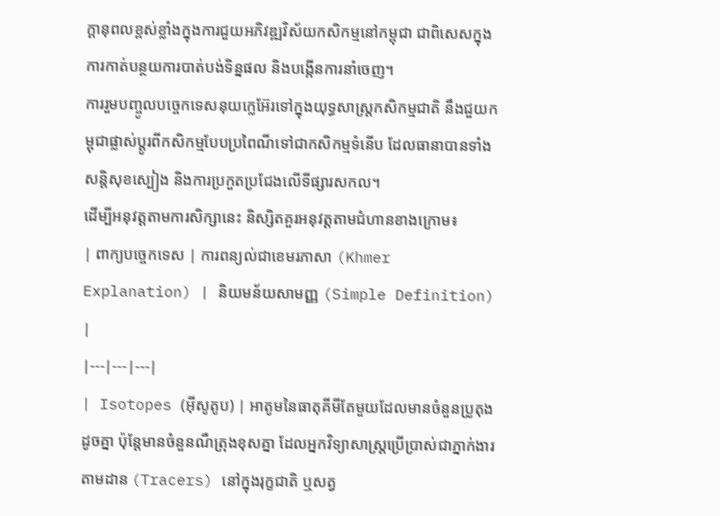ក្តានុពលខ្ពស់ខ្លាំងក្នុងការជួយអភិវឌ្ឍវិស័យកសិកម្មនៅកម្ពុជា ជាពិសេសក្នុងការកាត់បន្ថយការបាត់បង់ទិន្នផល និងបង្កើនការនាំចេញ។
ការរួមបញ្ចូលបច្ចេកទេសនុយក្លេអ៊ែរទៅក្នុងយុទ្ធសាស្ត្រកសិកម្មជាតិ នឹងជួយកម្ពុជាផ្លាស់ប្តូរពីកសិកម្មបែបប្រពៃណីទៅជាកសិកម្មទំនើប ដែលធានាបានទាំងសន្តិសុខស្បៀង និងការប្រកួតប្រជែងលើទីផ្សារសកល។
ដើម្បីអនុវត្តតាមការសិក្សានេះ និស្សិតគួរអនុវត្តតាមជំហានខាងក្រោម៖
| ពាក្យបច្ចេកទេស | ការពន្យល់ជាខេមរភាសា (Khmer Explanation) | និយមន័យសាមញ្ញ (Simple Definition) |
|---|---|---|
| Isotopes (អ៊ីសូតូប) | អាតូមនៃធាតុគីមីតែមួយដែលមានចំនួនប្រូតុងដូចគ្នា ប៉ុន្តែមានចំនួនណឺត្រុងខុសគ្នា ដែលអ្នកវិទ្យាសាស្ត្រប្រើប្រាស់ជាភ្នាក់ងារតាមដាន (Tracers) នៅក្នុងរុក្ខជាតិ ឬសត្វ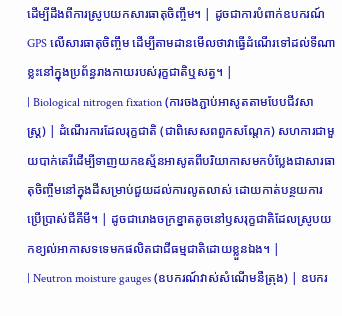ដើម្បីដឹងពីការស្រូបយកសារធាតុចិញ្ចឹម។ | ដូចជាការបំពាក់ឧបករណ៍ GPS លើសារធាតុចិញ្ចឹម ដើម្បីតាមដានមើលថាវាធ្វើដំណើរទៅដល់ទីណាខ្លះនៅក្នុងប្រព័ន្ធរាងកាយរបស់រុក្ខជាតិឬសត្វ។ |
| Biological nitrogen fixation (ការចងភ្ជាប់អាសូតតាមបែបជីវសាស្ត្រ) | ដំណើរការដែលរុក្ខជាតិ (ជាពិសេសពពួកសណ្តែក) សហការជាមួយបាក់តេរីដើម្បីទាញយកឧស្ម័នអាសូតពីបរិយាកាសមកបំប្លែងជាសារធាតុចិញ្ចឹមនៅក្នុងដីសម្រាប់ជួយដល់ការលូតលាស់ ដោយកាត់បន្ថយការប្រើប្រាស់ជីគីមី។ | ដូចជារោងចក្រខ្នាតតូចនៅឫសរុក្ខជាតិដែលស្រូបយកខ្យល់អាកាសទទេមកផលិតជាជីធម្មជាតិដោយខ្លួនឯង។ |
| Neutron moisture gauges (ឧបករណ៍វាស់សំណើមនឺត្រុង) | ឧបករ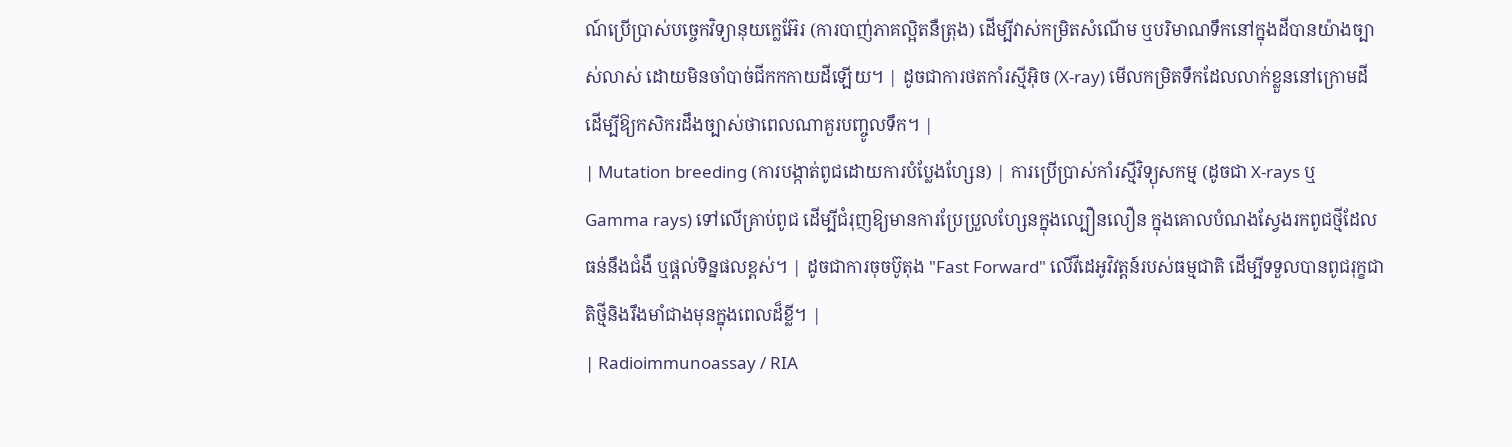ណ៍ប្រើប្រាស់បច្ចេកវិទ្យានុយក្លេអ៊ែរ (ការបាញ់ភាគល្អិតនឺត្រុង) ដើម្បីវាស់កម្រិតសំណើម ឬបរិមាណទឹកនៅក្នុងដីបានយ៉ាងច្បាស់លាស់ ដោយមិនចាំបាច់ជីកកកាយដីឡើយ។ | ដូចជាការថតកាំរស្មីអ៊ិច (X-ray) មើលកម្រិតទឹកដែលលាក់ខ្លួននៅក្រោមដី ដើម្បីឱ្យកសិករដឹងច្បាស់ថាពេលណាគួរបញ្ចូលទឹក។ |
| Mutation breeding (ការបង្កាត់ពូជដោយការបំប្លែងហ្សែន) | ការប្រើប្រាស់កាំរស្មីវិទ្យុសកម្ម (ដូចជា X-rays ឬ Gamma rays) ទៅលើគ្រាប់ពូជ ដើម្បីជំរុញឱ្យមានការប្រែប្រួលហ្សែនក្នុងល្បឿនលឿន ក្នុងគោលបំណងស្វែងរកពូជថ្មីដែលធន់នឹងជំងឺ ឬផ្តល់ទិន្នផលខ្ពស់។ | ដូចជាការចុចប៊ូតុង "Fast Forward" លើវីដេអូវិវត្តន៍របស់ធម្មជាតិ ដើម្បីទទួលបានពូជរុក្ខជាតិថ្មីនិងរឹងមាំជាងមុនក្នុងពេលដ៏ខ្លី។ |
| Radioimmunoassay / RIA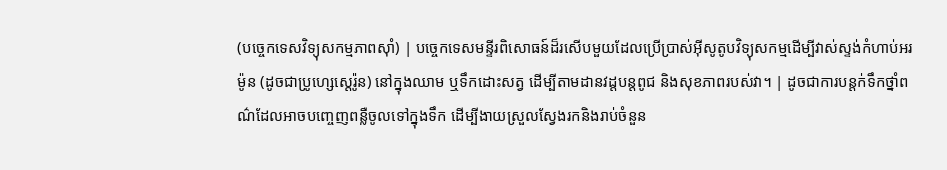(បច្ចេកទេសវិទ្យុសកម្មភាពស៊ាំ) | បច្ចេកទេសមន្ទីរពិសោធន៍ដ៏រសើបមួយដែលប្រើប្រាស់អ៊ីសូតូបវិទ្យុសកម្មដើម្បីវាស់ស្ទង់កំហាប់អរម៉ូន (ដូចជាប្រូហ្សេស្តេរ៉ូន) នៅក្នុងឈាម ឬទឹកដោះសត្វ ដើម្បីតាមដានវដ្តបន្តពូជ និងសុខភាពរបស់វា។ | ដូចជាការបន្តក់ទឹកថ្នាំពណ៌ដែលអាចបញ្ចេញពន្លឺចូលទៅក្នុងទឹក ដើម្បីងាយស្រួលស្វែងរកនិងរាប់ចំនួន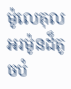ម៉ូលេគុលអរម៉ូនដ៏តូចបំ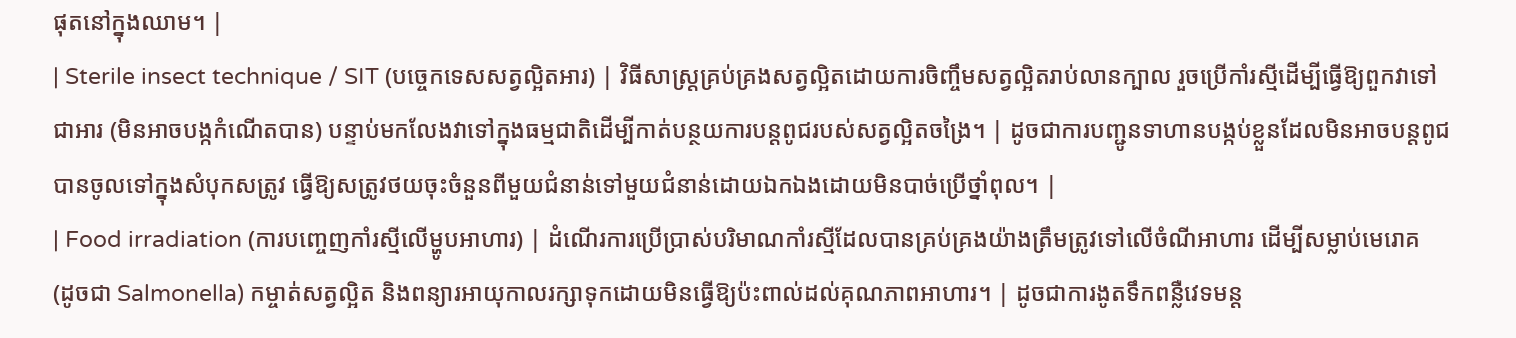ផុតនៅក្នុងឈាម។ |
| Sterile insect technique / SIT (បច្ចេកទេសសត្វល្អិតអារ) | វិធីសាស្ត្រគ្រប់គ្រងសត្វល្អិតដោយការចិញ្ចឹមសត្វល្អិតរាប់លានក្បាល រួចប្រើកាំរស្មីដើម្បីធ្វើឱ្យពួកវាទៅជាអារ (មិនអាចបង្កកំណើតបាន) បន្ទាប់មកលែងវាទៅក្នុងធម្មជាតិដើម្បីកាត់បន្ថយការបន្តពូជរបស់សត្វល្អិតចង្រៃ។ | ដូចជាការបញ្ជូនទាហានបង្កប់ខ្លួនដែលមិនអាចបន្តពូជបានចូលទៅក្នុងសំបុកសត្រូវ ធ្វើឱ្យសត្រូវថយចុះចំនួនពីមួយជំនាន់ទៅមួយជំនាន់ដោយឯកឯងដោយមិនបាច់ប្រើថ្នាំពុល។ |
| Food irradiation (ការបញ្ចេញកាំរស្មីលើម្ហូបអាហារ) | ដំណើរការប្រើប្រាស់បរិមាណកាំរស្មីដែលបានគ្រប់គ្រងយ៉ាងត្រឹមត្រូវទៅលើចំណីអាហារ ដើម្បីសម្លាប់មេរោគ (ដូចជា Salmonella) កម្ចាត់សត្វល្អិត និងពន្យារអាយុកាលរក្សាទុកដោយមិនធ្វើឱ្យប៉ះពាល់ដល់គុណភាពអាហារ។ | ដូចជាការងូតទឹកពន្លឺវេទមន្ត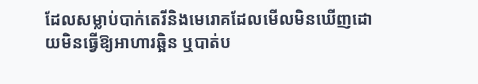ដែលសម្លាប់បាក់តេរីនិងមេរោគដែលមើលមិនឃើញដោយមិនធ្វើឱ្យអាហារឆ្អិន ឬបាត់ប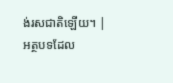ង់រសជាតិឡើយ។ |
អត្ថបទដែល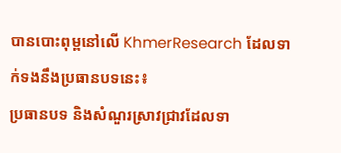បានបោះពុម្ពនៅលើ KhmerResearch ដែលទាក់ទងនឹងប្រធានបទនេះ៖
ប្រធានបទ និងសំណួរស្រាវជ្រាវដែលទា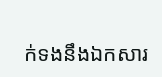ក់ទងនឹងឯកសារ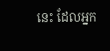នេះ ដែលអ្នក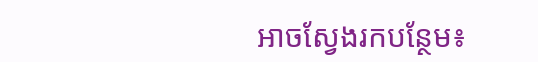អាចស្វែងរកបន្ថែម៖